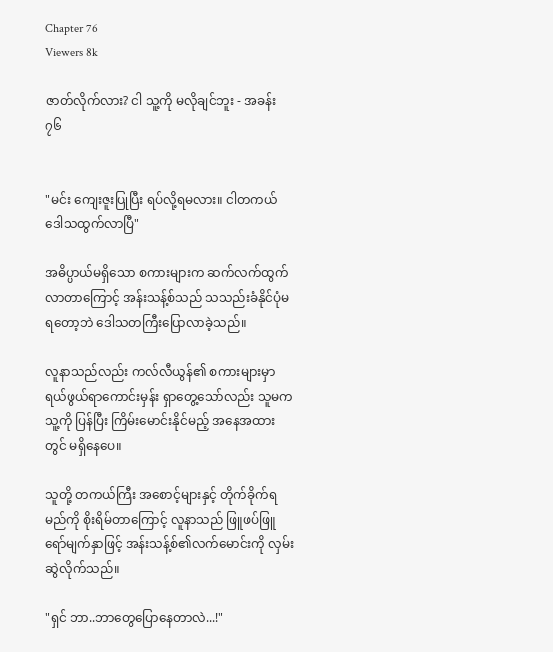Chapter 76
Viewers 8k

ဇာတ်လိုက်လား? ငါ သူ့ကို မလိုချင်ဘူး - အခန်း ၇၆


"မင်း ကျေးဇူးပြုပြီး ရပ်လို့ရမလား။ ငါတကယ်ဒေါသထွက်လာပြီ"

အဓိပ္ပာယ်မရှိသော စကားများက ဆက်လက်ထွက်လာတာကြောင့် အန်းသန့်စ်သည် သသည်းခံနိုင်ပုံမရတော့ဘဲ ဒေါသတကြီးပြောလာခဲ့သည်။

လူနာသည်လည်း ကလ်လီယွန်၏ စကားများမှာ ရယ်ဖွယ်ရာကောင်းမှန်း ရှာတွေ့သော်လည်း သူမက သူ့ကို ပြန်ပြီး ကြိမ်းမောင်းနိုင်မည့် အနေအထားတွင် မရှိနေပေ။

သူတို့ တကယ်ကြီး အစောင့်များနှင့် တိုက်ခိုက်ရမည်ကို စိုးရိမ်တာကြောင့် လူနာသည် ဖြူဖပ်ဖြူရော်မျက်နှာဖြင့် အန်းသန့်စ်၏လက်မောင်းကို လှမ်းဆွဲလိုက်သည်။

"ရှင် ဘာ..ဘာတွေပြောနေတာလဲ...!"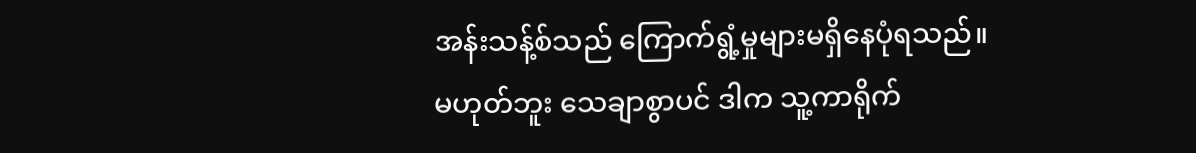အန်းသန့်စ်သည် ကြောက်ရွံ့မှုများမရှိနေပုံရသည်။မဟုတ်ဘူး သေချာစွာပင် ဒါက သူ့ကာရိုက်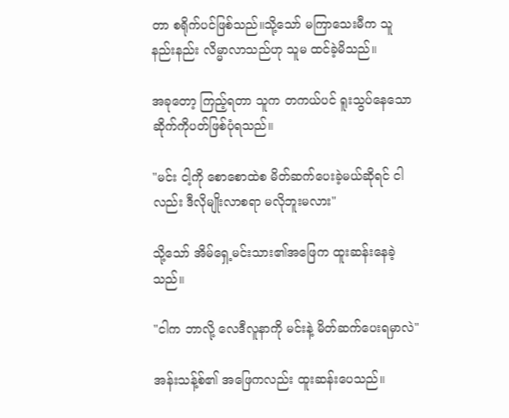တာ စရိုက်ပင်ဖြစ်သည်။သို့သော် မကြာသေးမီက သူ နည်းနည်း လိမ္မာလာသည်ဟု သူမ ထင်ခဲ့မိသည်။

အခုတော့ ကြည့်ရတာ သူက တကယ်ပင် ရူးသွပ်နေသော ဆိုက်ကိုပတ်ဖြစ်ပုံရသည်။

"မင်း ငါ့ကို စောစောထဲစ မိတ်ဆက်ပေးခဲ့မယ်ဆိုရင် ငါလည်း ဒီလိုမျိုးလာစရာ မလိုဘူးမလား"

သို့သော် အိမ်ရှေ့မင်းသား၏အဖြေက ထူးဆန်းနေခဲ့သည်။

"ငါက ဘာလို့ လေဒီလူနာကို မင်းနဲ့ မိတ်ဆက်ပေးရမှာလဲ"

အန်းသန့်စ်၏ အဖြေကလည်း ထူးဆန်းပေသည်။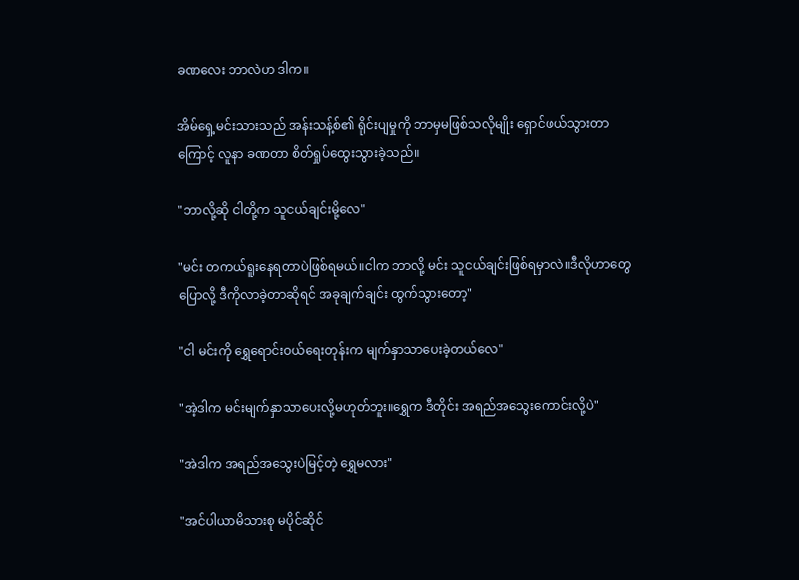ခဏလေး ဘာလဲဟ ဒါက။

အိမ်ရှေ့မင်းသားသည် အန်းသန့်စ်၏ ရိုင်းပျမှုကို ဘာမှမဖြစ်သလိုမျိုး ရှောင်ဖယ်သွားတာကြောင့် လူနာ ခဏတာ စိတ်ရှုပ်ထွေးသွားခဲ့သည်။

"ဘာလို့ဆို ငါတို့က သူငယ်ချင်းမို့လေ"

"မင်း တကယ်ရူးနေရတာပဲဖြစ်ရမယ်။ငါက ဘာလို့ မင်း သူငယ်ချင်းဖြစ်ရမှာလဲ။ဒီလိုဟာတွေပြောလို့ ဒီကိုလာခဲ့တာဆိုရင် အခုချက်ချင်း ထွက်သွားတော့"

"ငါ မင်းကို ရွှေရောင်းဝယ်ရေးတုန်းက မျက်နှာသာပေးခဲ့တယ်လေ"

"အဲ့ဒါက မင်းမျက်နှာသာပေးလို့မဟုတ်ဘူး။ရွှေက ဒီတိုင်း အရည်အသွေးကောင်းလို့ပဲ"

"အဲဒါက အရည်အသွေးပဲမြင့်တဲ့ ရွှေမလား"

"အင်ပါယာမိသားစု မပိုင်ဆိုင်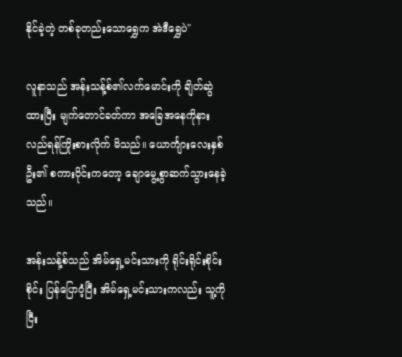နိုင်ခဲ့တဲ့ တစ်ခုတည်းသောရွှေက အဲဒီရွှေပဲ"

လူနာသည် အန်းသန့်စ်၏လက်မောင်းကို ချိတ်ဆွဲထားပြီး မျက်တောင်ခတ်ကာ အခြေအနေကိုနားလည်ရန်ကြိုးစားလိုက် မိသည်။ ယောင်္ကျားလေးနှစ်ဦး၏ စကားဝိုင်းကတော့ ချောမွေ့စွာဆက်သွားနေခဲ့သည်။

အန်းသန့်စ်သည် အိမ်ရှေ့မင်းသားကို ရိုင်းရိုင်းစိုင်းစိုင်း ပြန်ပြောဝံ့ပြီး အိမ်ရှေ့မင်းသားကလည်း သူ့ကို ငြီး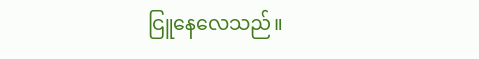ငြူနေလေသည်။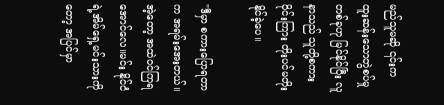မည်သူမဆို ၎င်းက ထူးဆန်းသောတွဲစပ်မှုတစ်ခုဟု မြင်နိုင်ပြီး လူနာသည် သူတို့စကားဝိုင်းကြား တိုးပင်မတိုးနိုင်ခဲ့ပေ။

"ဒီမှာ စကားပြောရတာက အရမ်းအေးတယ်။ အဲ့တော့ အထဲဝင်ကြရအောင်လေ။မင်း နိုင်ငံရဲ့အိမ်ရှေ့မင်းသားကိုတော့ အပြင်မှာ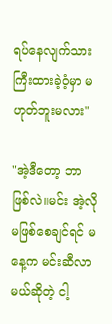ရပ်နေလျက်သားကြီးထားခဲ့ဝံ့မှာ မဟုတ်ဘူးမလား"

"အဲ့ဒီတော့ ဘာဖြစ်လဲ။မင်း အဲ့လိုမဖြစ်စေချင်ရင် မနေ့က မင်းဆီလာမယ်ဆိုတဲ့ ငါ့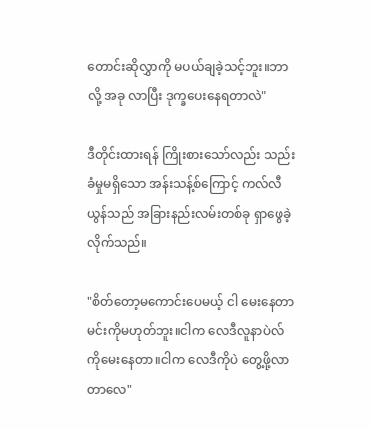တောင်းဆိုလွှာကို မပယ်ချခဲ့သင့်ဘူး။ဘာလို့ အခု လာပြီး ဒုက္ခပေးနေရတာလဲ"

ဒီတိုင်းထားရန် ကြိုးစားသော်လည်း သည်းခံမှုမရှိသော အန်းသန့်စ်ကြောင့် ကလ်လီယွန်သည် အခြားနည်းလမ်းတစ်ခု ရှာဖွေခဲ့လိုက်သည်။

"စိတ်တော့မကောင်းပေမယ့် ငါ မေးနေတာ မင်းကိုမဟုတ်ဘူး။ငါက လေဒီလူနာပဲလ်ကိုမေးနေတာ။ငါက လေဒီကိုပဲ တွေ့ဖို့လာတာလေ"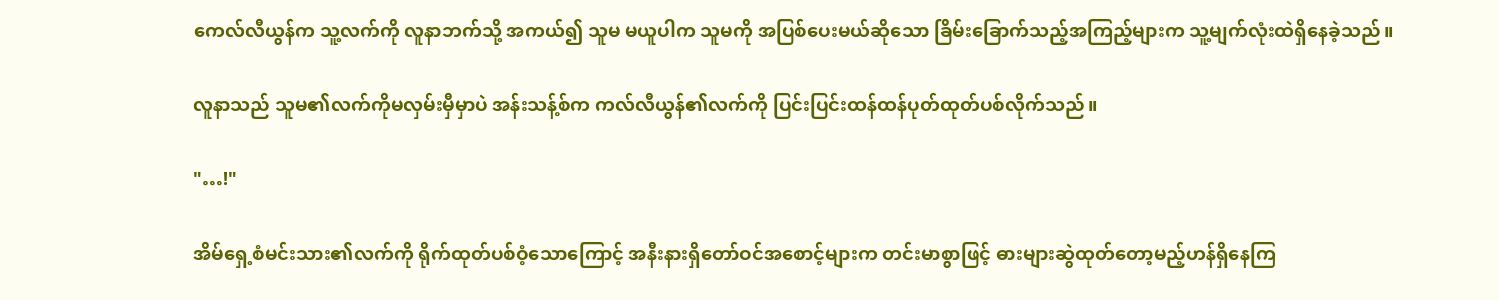ကေလ်လီယွန်က သူ့လက်ကို လူနာဘက်သို့ အကယ်၍ သူမ မယူပါက သူမကို အပြစ်ပေးမယ်ဆိုသော ခြိမ်းခြောက်သည့်အကြည့်များက သူ့မျက်လုံးထဲရှိနေခဲ့သည်။

လူနာသည် သူမ၏လက်ကိုမလှမ်းမှီမှာပဲ အန်းသန့်စ်က ကလ်လီယွန်၏လက်ကို ပြင်းပြင်းထန်ထန်ပုတ်ထုတ်ပစ်လိုက်သည်။

"…!"

အိမ်ရှေ့စံမင်းသား၏လက်ကို ရိုက်ထုတ်ပစ်ဝံ့သောကြောင့် အနီးနားရှိတော်ဝင်အစောင့်များက တင်းမာစွာဖြင့် ဓားများဆွဲထုတ်တော့မည့်ဟန်ရှိနေကြ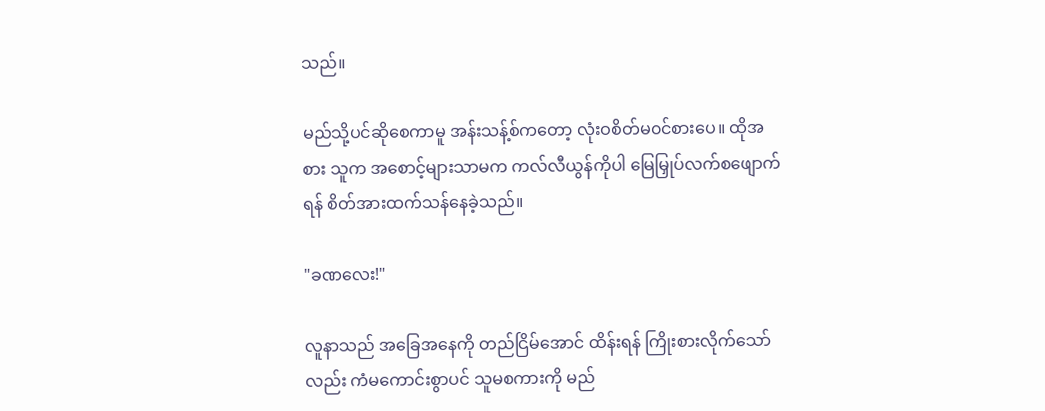သည်။

မည်သို့ပင်ဆိုစေကာမူ အန်းသန့်စ်ကတော့ လုံးဝစိတ်မ၀င်စားပေ။ ထိုအစား သူက အစောင့်များသာမက ကလ်လီယွန်ကိုပါ မြေမြှုပ်လက်စဖျောက်ရန် စိတ်အားထက်သန်နေခဲ့သည်။

"ခဏလေး!"

လူနာသည် အခြေအနေကို တည်ငြိမ်အောင် ထိန်းရန် ကြိုးစားလိုက်သော်လည်း ကံမကောင်းစွာပင် သူမစကားကို မည်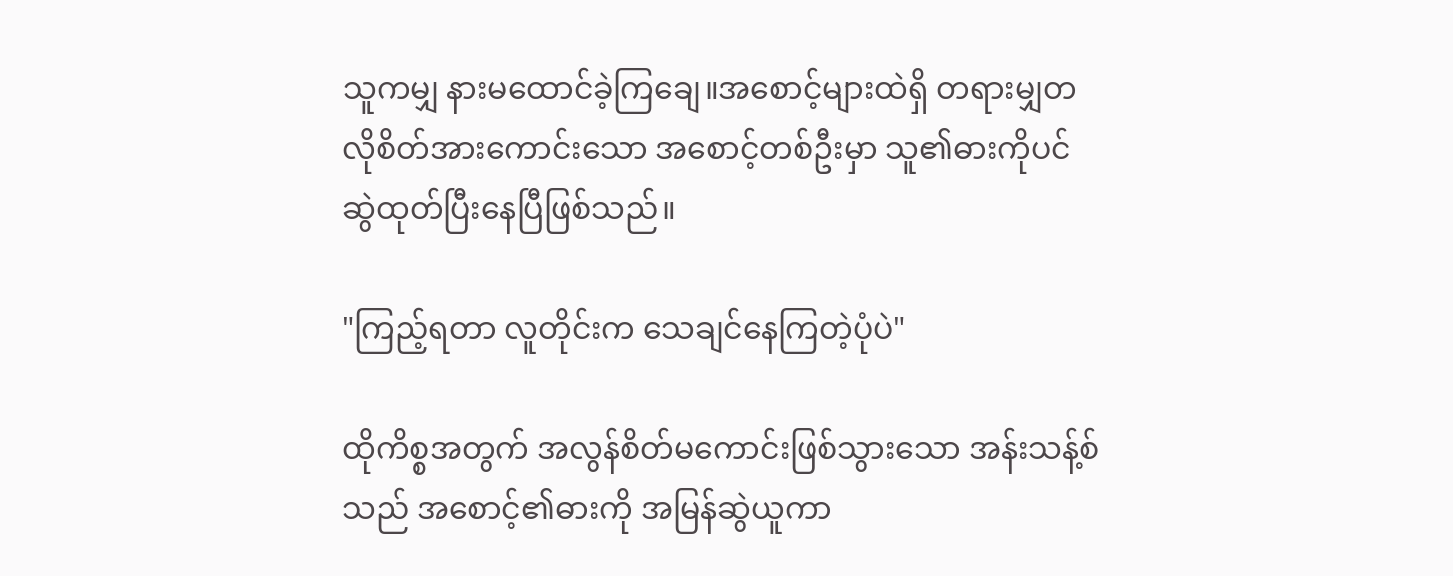သူကမျှ နားမထောင်ခဲ့ကြချေ။အစောင့်များထဲရှိ တရားမျှတလိုစိတ်အားကောင်းသော အစောင့်တစ်ဦးမှာ သူ၏ဓားကိုပင် ဆွဲထုတ်ပြီးနေပြီဖြစ်သည်။

"ကြည့်ရတာ လူတိုင်းက သေချင်နေကြတဲ့ပုံပဲ"

ထိုကိစ္စအတွက် အလွန်စိတ်မကောင်းဖြစ်သွားသော အန်းသန့်စ်သည် အစောင့်၏ဓားကို အမြန်ဆွဲယူကာ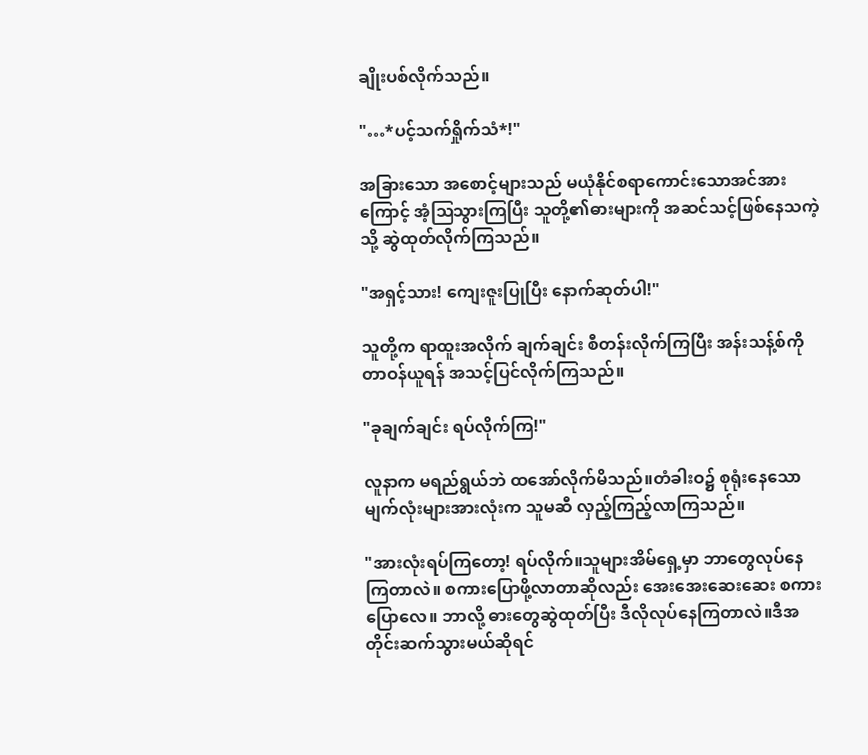ချိုးပစ်လိုက်သည်။

"…*ပင့်သက်ရှိုက်သံ*!"

အခြားသော အစောင့်များသည် မယုံနိုင်စရာကောင်းသောအင်အားကြောင့် အံ့ဩသွားကြပြီး သူတို့၏ဓားများကို အဆင်သင့်ဖြစ်နေသကဲ့သို့ ဆွဲထုတ်လိုက်ကြသည်။

"အရှင့်သား! ကျေးဇူးပြုပြီး နောက်ဆုတ်ပါ!"

သူတို့က ရာထူးအလိုက် ချက်ချင်း စီတန်းလိုက်ကြပြီး အန်းသန့်စ်ကို တာဝန်ယူရန် အသင့်ပြင်လိုက်ကြသည်။

"ခုချက်ချင်း ရပ်လိုက်ကြ!"

လူနာက မရည်ရွယ်ဘဲ ထအော်လိုက်မိသည်။တံခါးဝ၌ စုရုံးနေသော မျက်လုံးများအားလုံးက သူမဆီ လှည့်ကြည့်လာကြသည်။

"အားလုံးရပ်ကြတော့! ရပ်လိုက်။သူများအိမ်ရှေ့မှာ ဘာတွေလုပ်နေကြတာလဲ။ စကားပြောဖို့လာတာဆိုလည်း အေးအေးဆေးဆေး စကားပြောလေ။ ဘာလို့ ဓားတွေဆွဲထုတ်ပြီး ဒီလိုလုပ်နေကြတာလဲ။ဒီအတိုင်းဆက်သွားမယ်ဆိုရင်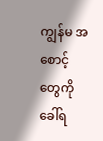ကျွန်မ အစောင့်တွေကို ခေါ်ရ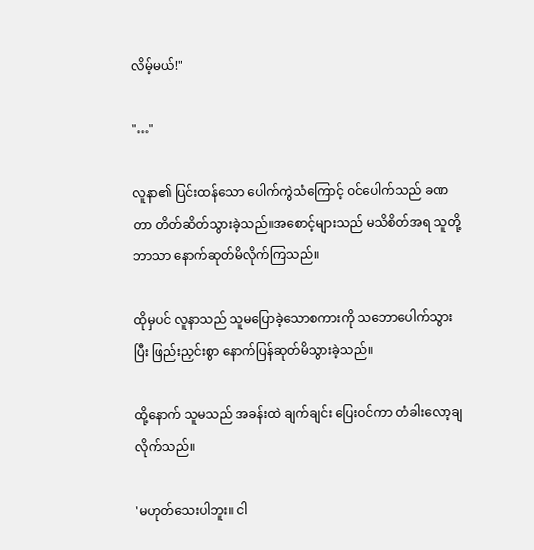လိမ့်မယ်!"

"…"

လူနာ၏ ပြင်းထန်သော ပေါက်ကွဲသံကြောင့် ဝင်ပေါက်သည် ခဏတာ တိတ်ဆိတ်သွားခဲ့သည်။အစောင့်များသည် မသိစိတ်အရ သူတို့ဘာသာ နောက်ဆုတ်မိလိုက်ကြသည်။

ထိုမှပင် လူနာသည် သူမပြောခဲ့သောစကားကို သဘောပေါက်သွားပြီး ဖြည်းညှင်းစွာ နောက်ပြန်ဆုတ်မိသွားခဲ့သည်။

ထို့နောက် သူမသည် အခန်းထဲ ချက်ချင်း ပြေးဝင်ကာ တံခါးလော့ချလိုက်သည်။

'မဟုတ်သေးပါဘူး။ ငါ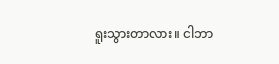ရူးသွားတာလား။ ငါဘာ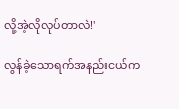လို့အဲ့လိုလုပ်တာလဲ!'

လွန်ခဲ့သောရက်အနည်းငယ်က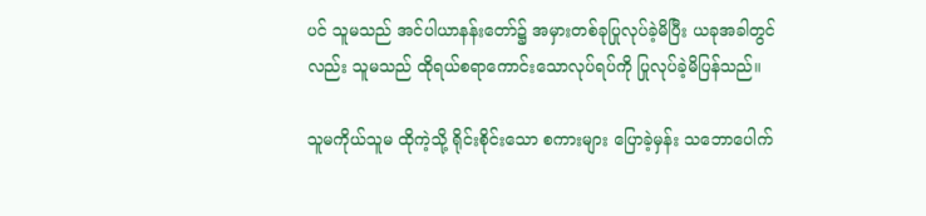ပင် သူမသည် အင်ပါယာနန်းတော်၌ အမှားတစ်ခုပြုလုပ်ခဲ့မိပြီး ယခုအခါတွင်လည်း သူမသည် ထိုရယ်စရာကောင်းသောလုပ်ရပ်ကို ပြုလုပ်ခဲ့မိပြန်သည်။

သူမကိုယ်သူမ ထိုကဲ့သို့ ရိုင်းစိုင်းသော စကားများ ပြောခဲ့မှန်း သဘောပေါက်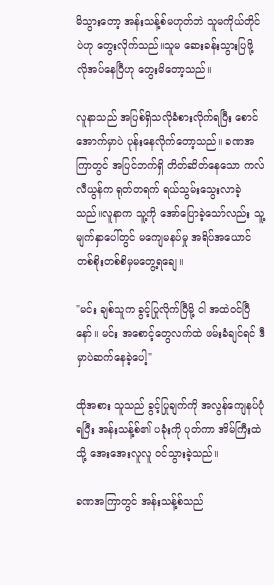မိသွားတော့ အန်းသန့်စ်မဟုတ်ဘဲ သူမကိုယ်တိုင်ပဲဟု တွေးလိုက်သည်။သူမ ဆေးခန်းသွားပြဖို့ လိုအပ်နေပြီဟု တွေးမိတော့သည်။

လူနာသည် အပြစ်ရှိသလိုခံစားလိုက်ရပြီး စောင်အောက်မှာပဲ ပုန်းနေလိုက်တော့သည်။ ခဏအကြာတွင် အပြင်ဘက်ရှိ တိတ်ဆိတ်နေသော ကလ်လီယွန်က ရုတ်တရက် ရယ်သွမ်းသွေးလာခဲ့သည်။လူနာက သူ့ကို အော်ပြောခဲ့သော်လည်း သူ့မျက်နှာပေါ်တွင် မကျေမနပ်မှု အရိပ်အယောင် တစ်စိုးတစ်စိမှမတွေ့ရချေ။

"မင်း ချစ်သူက ခွင့်ပြုလိုက်ပြီမို့ ငါ အထဲဝင်ပြီနော်။ မင်း အစောင့်တွေလက်ထဲ ဖမ်းခံချင်ရင် ဒီမှာပဲဆက်နေခဲ့ပေါ့"

ထိုအစား သူသည် ခွင့်ပြုချက်ကို အလွန်ကျေနပ်ပုံရပြီး အန်းသန့်စ်၏ ပခုံးကို ပုတ်ကာ အိမ်ကြီးထဲသို့ အေးအေးလူလူ ဝင်သွားခဲ့သည်။

ခဏအကြာတွင် အန်းသန့်စ်သည်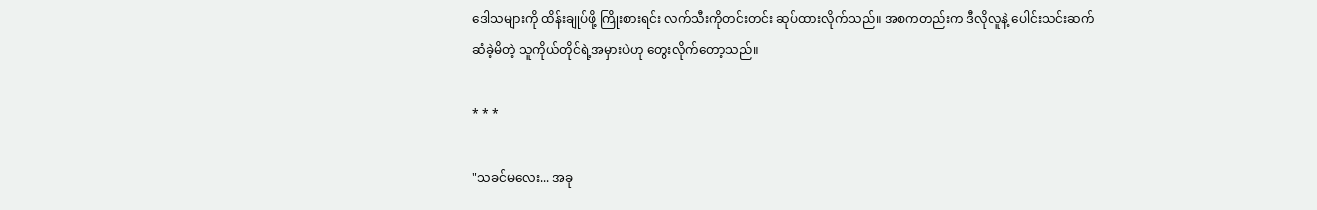ဒေါသများကို ထိန်းချုပ်ဖို့ ကြိုးစားရင်း လက်သီးကိုတင်းတင်း ဆုပ်ထားလိုက်သည်။ အစကတည်းက ဒီလိုလူနဲ့ ပေါင်းသင်းဆက်ဆံခဲ့မိတဲ့ သူကိုယ်တိုင်ရဲ့အမှားပဲဟု တွေးလိုက်တော့သည်။

* * *

"သခင်မလေး... အခု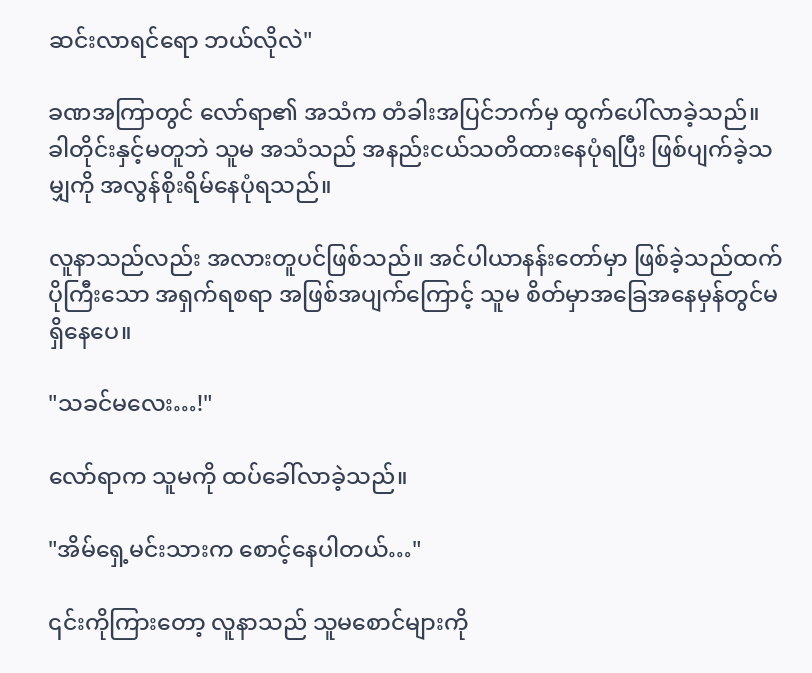ဆင်းလာရင်ရော ဘယ်လိုလဲ"

ခဏအကြာတွင် လော်ရာ၏ အသံက တံခါးအပြင်ဘက်မှ ထွက်ပေါ်လာခဲ့သည်။ ခါတိုင်းနှင့်မတူဘဲ သူမ အသံသည် အနည်းငယ်သတိထားနေပုံရပြီး ဖြစ်ပျက်ခဲ့သမျှကို အလွန်စိုးရိမ်နေပုံရသည်။

လူနာသည်လည်း အလားတူပင်ဖြစ်သည်။ အင်ပါယာနန်းတော်မှာ ဖြစ်ခဲ့သည်ထက် ပိုကြီးသော အရှက်ရစရာ အဖြစ်အပျက်ကြောင့် သူမ စိတ်မှာအခြေအနေမှန်တွင်မရှိနေပေ။

"သခင်မလေး…!"

လော်ရာက သူမကို ထပ်ခေါ်လာခဲ့သည်။

"အိမ်ရှေ့မင်းသားက စောင့်နေပါတယ်…"

၎င်းကိုကြားတော့ လူနာသည် သူမစောင်များကို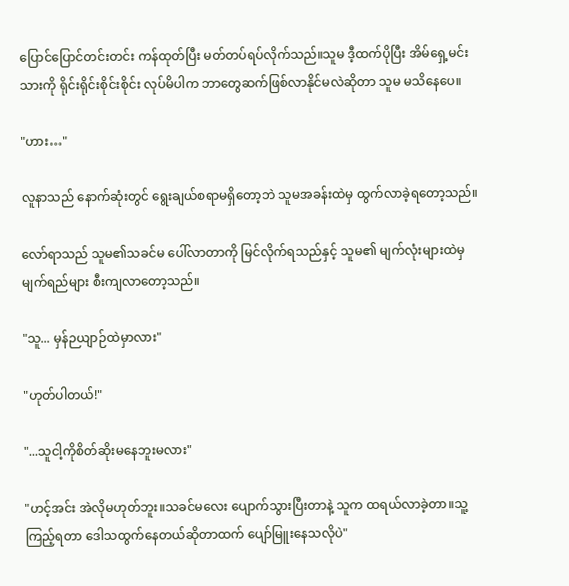ပြောင်ပြောင်တင်းတင်း ကန်ထုတ်ပြီး မတ်တပ်ရပ်လိုက်သည်။သူမ ဒီ့ထက်ပိုပြီး အိမ်ရှေ့မင်းသားကို ရိုင်းရိုင်းစိုင်းစိုင်း လုပ်မိပါက ဘာတွေဆက်ဖြစ်လာနိုင်မလဲဆိုတာ သူမ မသိနေပေ။

"ဟား…"

လူနာသည် နောက်ဆုံးတွင် ရွေးချယ်စရာမရှိတော့ဘဲ သူမအခန်းထဲမှ ထွက်လာခဲ့ရတော့သည်။

လော်ရာသည် သူမ၏သခင်မ ပေါ်လာတာကို မြင်လိုက်ရသည်နှင့် သူမ၏ မျက်လုံးများထဲမှ မျက်ရည်များ စီးကျလာတော့သည်။

"သူ... မှန်ဉယျာဉ်ထဲမှာလား"

"ဟုတ်ပါတယ်!"

"...သူငါ့ကိုစိတ်ဆိုးမနေဘူးမလား"

"ဟင့်အင်း အဲလိုမဟုတ်ဘူး။သခင်မလေး ပျောက်သွားပြီးတာနဲ့ သူက ထရယ်လာခဲ့တာ။သူ့ကြည့်ရတာ ဒေါသထွက်နေတယ်ဆိုတာထက် ပျော်မြူးနေသလိုပဲ"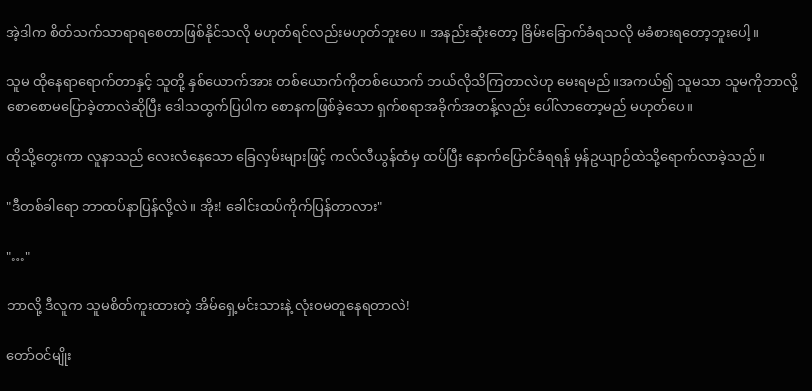အဲ့ဒါက စိတ်သက်သာရာရစေတာဖြစ်နိုင်သလို မဟုတ်ရင်လည်းမဟုတ်ဘူးပေ ။ အနည်းဆုံးတော့ ခြိမ်းခြောက်ခံရသလို မခံစားရတော့ဘူးပေါ့။

သူမ ထိုနေရာရောက်တာနှင့် သူတို့ နှစ်ယောက်အား တစ်ယောက်ကိုတစ်ယောက် ဘယ်လိုသိကြတာလဲဟု မေးရမည်။အကယ်၍ သူမသာ သူမကိုဘာလို့စောစောမပြောခဲ့တာလဲဆိုပြီး ဒေါသထွက်ပြပါက စောနကဖြစ်ခဲ့သော ရှက်စရာအခိုက်အတန့်လည်း ပေါ်လာတော့မည် မဟုတ်ပေ။

ထိုသို့တွေးကာ လူနာသည် လေးလံနေသော ခြေလှမ်းများဖြင့် ကလ်လီယွန်ထံမှ ထပ်ပြီး နောက်ပြောင်ခံရရန် မှန်ဥယျာဉ်ထဲသို့ရောက်လာခဲ့သည်။

"ဒီတစ်ခါရော ဘာထပ်နာပြန်လို့လဲ။ အိုး! ခေါင်းထပ်ကိုက်ပြန်တာလား"

"…"

ဘာလို့ ဒီလူက သူမစိတ်ကူးထားတဲ့ အိမ်ရှေ့မင်းသားနဲ့ လုံးဝမတူနေရတာလဲ!

တော်ဝင်မျိုး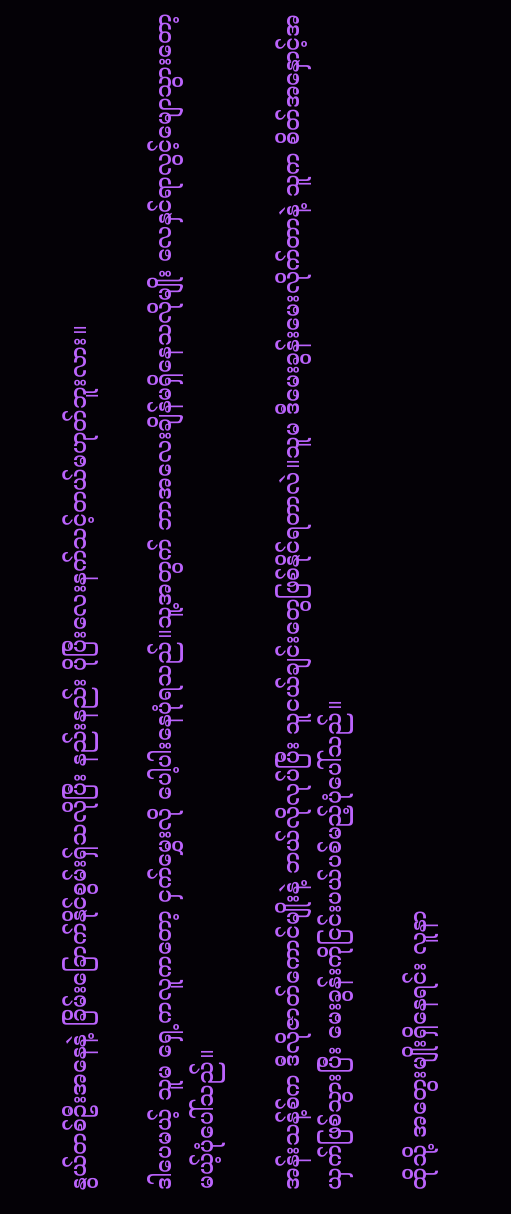နွယ်တစ်ဦးအနေနဲ့ ခြိမ်းခြောက်နိုင်စွမ်းရှ်သလိုပြီး နည်းနည်း ပိုပြီးလေးနက်သင့်တယ်မဟုတ်ဘူးလား။

ဒါပေမယ့် သူမ ရှေ့ကလူကတော့ ငှက်မွှေးလို ပေါ့ပါးနေပုံရသည်။သူ့အတွက် ဘာအလေးချိန်မရှိနေသလိုမျိုး လေနှင်ရာလွင့်မျောသွားတော့မယ့်ပုံပေါ်သည်။

အန်းသန့်စ်က ဒီလိုဇာတ်ကောင်မျိုးနဲ့ ဘယ်လိုလုပ်ပြီး သူငယ်ချင်းတွေဖြစ်နိုင်ရတာလဲ။သူမ ဒီမေးခွန်းမေးလိုက်တာနဲ့ သူက စိတ်အနှောင့်အယှက်ဖြစ်သွားပြီး မေးခွန်းကိုငြင်းပယ်ပစ်မည့်ပုံပေါ်သည်။

ထိုသို့ အတွေးမျိုးရှိနေရင်း လူနာ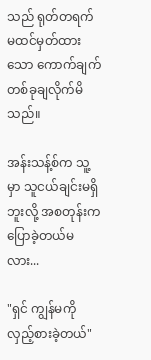သည် ရုတ်တရက် မထင်မှတ်ထားသော ကောက်ချက်တစ်ခုချလိုက်မိသည်။

အန်းသန့်စ်က သူ့မှာ သူငယ်ချင်းမရှိဘူးလို့ အစတုန်းက ပြောခဲ့တယ်မလား...

"ရှင် ကျွန်မကိုလှည့်စားခဲ့တယ်"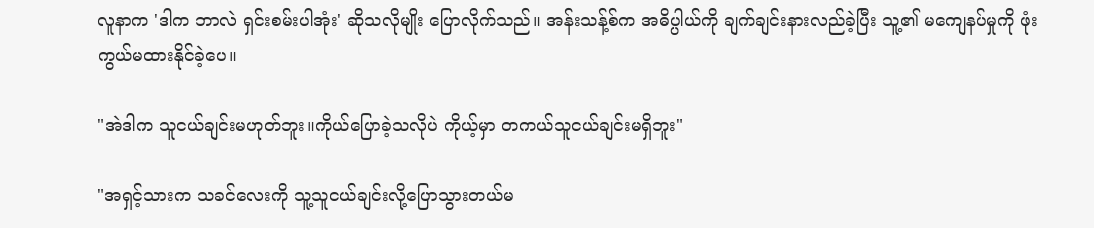လူနာက 'ဒါက ဘာလဲ ရှင်းစမ်းပါအုံး' ဆိုသလိုမျိုး ပြောလိုက်သည်။ အန်းသန့်စ်က အဓိပ္ပါယ်ကို ချက်ချင်းနားလည်ခဲ့ပြီး သူ့၏ မကျေနပ်မှုကို ဖုံးကွယ်မထားနိုင်ခဲ့ပေ။

"အဲဒါက သူငယ်ချင်းမဟုတ်ဘူး။ကိုယ်ပြောခဲ့သလိုပဲ ကိုယ့်မှာ တကယ်သူငယ်ချင်းမရှိဘူး"

"အရှင့်သားက သခင်လေးကို သူ့သူငယ်ချင်းလို့ပြောသွားတယ်မ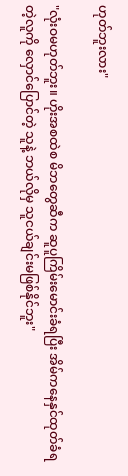ဟုတ်ဘူးလား"

"လုံးဝမဟုတ်ဘူး။ ဟိုးအစထဲစ မိဘတွေဆီက ဆူပူကြိမ်းမောင်းခံရပြီး အိမ်ကနေနှင်ထုတ်ခံရတဲ့လူကို လှောင်ပြောင်တဲ့ သူနဲ့ ဘယ်လိုမှ သူငယ်ချင်းမဖြစ်နိုင်ဘူး"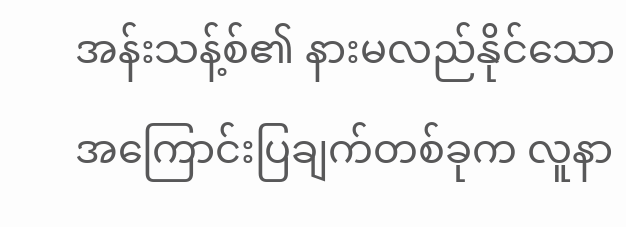အန်းသန့်စ်၏ နားမလည်နိုင်သော အကြောင်းပြချက်တစ်ခုက လူနာ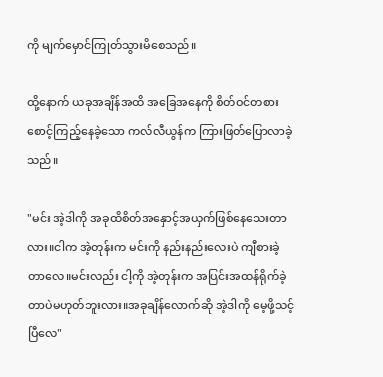ကို မျက်မှောင်ကြုတ်သွားမိစေသည်။

ထို့နောက် ယခုအချိန်အထိ အခြေအနေကို စိတ်ဝင်တစား စောင့်ကြည့်နေခဲ့သော ကလ်လီယွန်က ကြားဖြတ်ပြောလာခဲ့သည်။

"မင်း အဲ့ဒါကို အခုထိစိတ်အနှောင့်အယှက်ဖြစ်နေသေးတာလား။ငါက အဲ့တုန်းက မင်းကို နည်းနည်းလေးပဲ ကျီစားခဲ့တာလေ။မင်းလည်း ငါ့ကို အဲ့တုန်းက အပြင်းအထန်ရိုက်ခဲ့တာပဲမဟုတ်ဘူးလား။အခုချိန်လောက်ဆို အဲ့ဒါကို မေ့ဖို့သင့်ပြီလေ"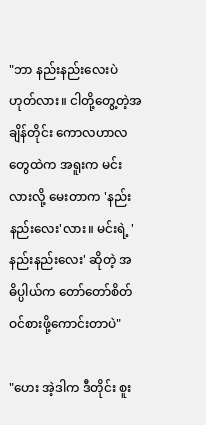"ဘာ နည်းနည်းလေးပဲ ဟုတ်လား။ ငါတို့တွေ့တဲ့အချိန်တိုင်း ကောလဟာလတွေထဲက အရူးက မင်းလားလို့ မေးတာက 'နည်းနည်းလေး'လား။ မင်းရဲ့ 'နည်းနည်းလေး' ဆိုတဲ့ အဓိပ္ပါယ်က တော်တော်စိတ်ဝင်စားဖို့ကောင်းတာပဲ"

"ဟေး အဲ့ဒါက ဒီတိုင်း စူး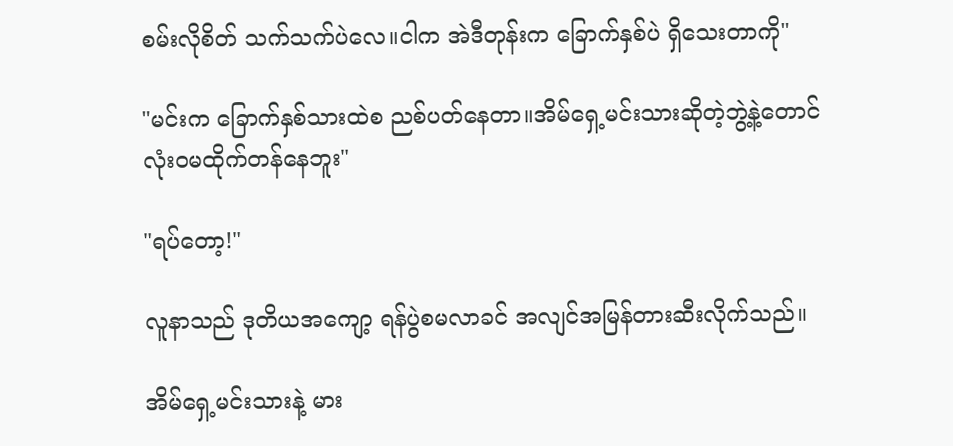စမ်းလိုစိတ် သက်သက်ပဲလေ။ငါက အဲဒီတုန်းက ခြောက်နှစ်ပဲ ရှိသေးတာကို"

"မင်းက ခြောက်နှစ်သားထဲစ ညစ်ပတ်နေတာ။အိမ်ရှေ့မင်းသားဆိုတဲ့ဘွဲ့နဲ့တောင် လုံးဝမထိုက်တန်နေဘူး"

"ရပ်တော့!"

လူနာသည် ဒုတိယအကျော့ ရန်ပွဲစမလာခင် အလျင်အမြန်တားဆီးလိုက်သည်။

အိမ်ရှေ့မင်းသားနဲ့ မား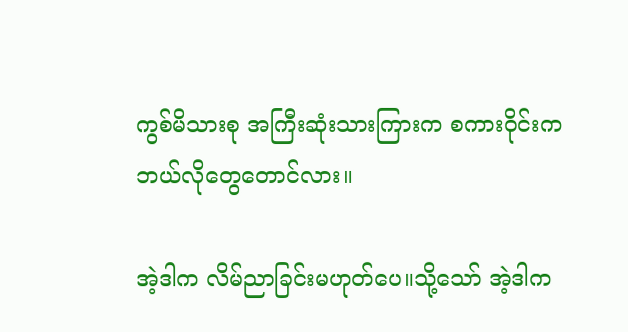ကွစ်မိသားစု အကြီးဆုံးသားကြားက စကားဝိုင်းက ဘယ်လိုတွေတောင်လား။

အဲ့ဒါက လိမ်ညာခြင်းမဟုတ်ပေ။သို့သော် အဲ့ဒါက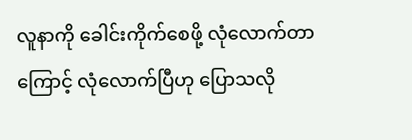လူနာကို ခေါင်းကိုက်စေဖို့ လုံလောက်တာကြောင့် လုံလောက်ပြီဟု ပြောသလို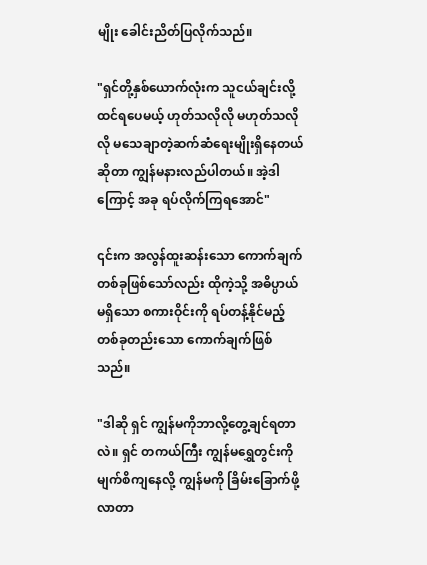မျိုး ခေါင်းညိတ်ပြလိုက်သည်။

"ရှင်တို့နှစ်ယောက်လုံးက သူငယ်ချင်းလို့ထင်ရပေမယ့် ဟုတ်သလိုလို မဟုတ်သလိုလို မသေချာတဲ့ဆက်ဆံရေးမျိုးရှိနေတယ်ဆိုတာ ကျွန်မနားလည်ပါတယ်။ အဲ့ဒါကြောင့် အခု ရပ်လိုက်ကြရအောင်"

၎င်းက အလွန်ထူးဆန်းသော ကောက်ချက်တစ်ခုဖြစ်သော်လည်း ထိုကဲ့သို့ အဓိပ္ပာယ်မရှိသော စကားဝိုင်းကို ရပ်တန့်နိုင်မည့် တစ်ခုတည်းသော ကောက်ချက်ဖြစ်သည်။

"ဒါဆို ရှင် ကျွန်မကိုဘာလို့တွေ့ချင်ရတာလဲ။ ရှင် တကယ်ကြီး ကျွန်မရွှေတွင်းကို မျက်စိကျနေလို့ ကျွန်မကို ခြိမ်းခြောက်ဖို့လာတာ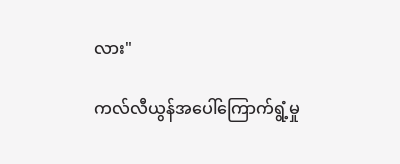လား"

ကလ်လီယွန်အပေါ်ကြောက်ရွံ့မှု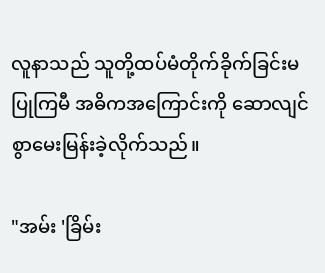လူနာသည် သူတို့ထပ်မံတိုက်ခိုက်ခြင်းမပြုကြမီ အဓိကအကြောင်းကို ဆောလျင်စွာမေးမြန်းခဲ့လိုက်သည်။

"အမ်း 'ခြိမ်း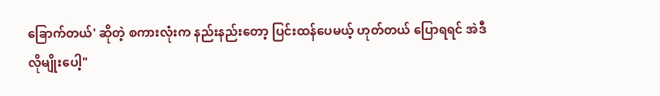ခြောက်တယ်' ဆိုတဲ့ စကားလုံးက နည်းနည်းတော့ ပြင်းထန်ပေမယ့် ဟုတ်တယ် ပြောရရင် အဲဒီလိုမျိုးပေါ့"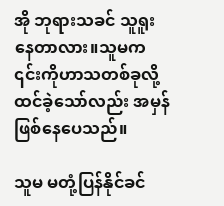အို ဘုရားသခင် သူရူးနေတာလား။သူမက ၎င်းကိုဟာသတစ်ခုလို့ထင်ခဲ့သော်လည်း အမှန်ဖြစ်နေပေသည်။

သူမ မတုံ့ပြန်နိုင်ခင်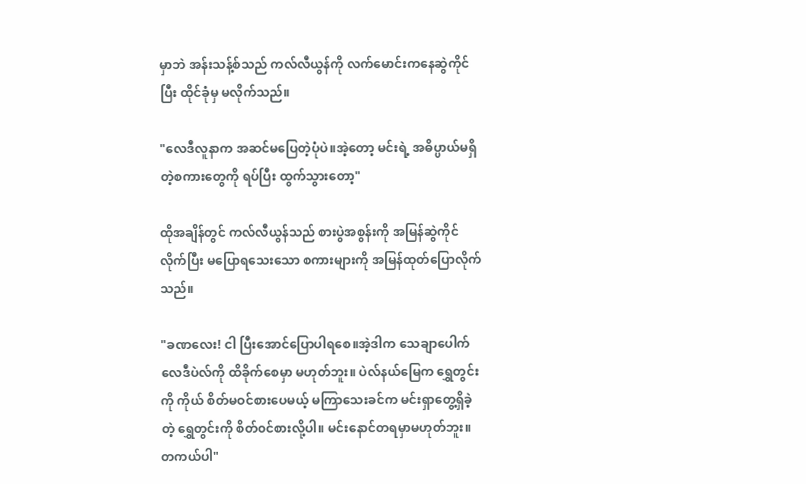မှာဘဲ အန်းသန့်စ်သည် ကလ်လီယွန်ကို လက်မောင်းကနေဆွဲကိုင်ပြီး ထိုင်ခုံမှ မလိုက်သည်။

"လေဒီလူနာက အဆင်မပြေတဲ့ပုံပဲ။အဲ့တော့ မင်းရဲ့ အဓိပ္ပာယ်မရှိတဲ့စကားတွေကို ရပ်ပြီး ထွက်သွားတော့"

ထိုအချိန်တွင် ကလ်လီယွန်သည် စားပွဲအစွန်းကို အမြန်ဆွဲကိုင်လိုက်ပြီး မပြော‌ရသေးသော စကားများကို အမြန်ထုတ်ပြောလိုက်သည်။

"ခဏလေး! ငါ ပြီးအောင်ပြောပါရစေ။အဲ့ဒါက သေချာပေါက် လေဒီပဲလ်ကို ထိခိုက်စေမှာ မဟုတ်ဘူး။ ပဲလ်နယ်မြေက ရွှေတွင်းကို ကိုယ် စိတ်မဝင်စားပေမယ့် မကြာသေးခင်က မင်းရှာတွေ့ရှိခဲ့တဲ့ ရွှေတွင်းကို စိတ်၀င်စားလို့ပါ။ မင်းနောင်တရမှာမဟုတ်ဘူး။ တကယ်ပါ"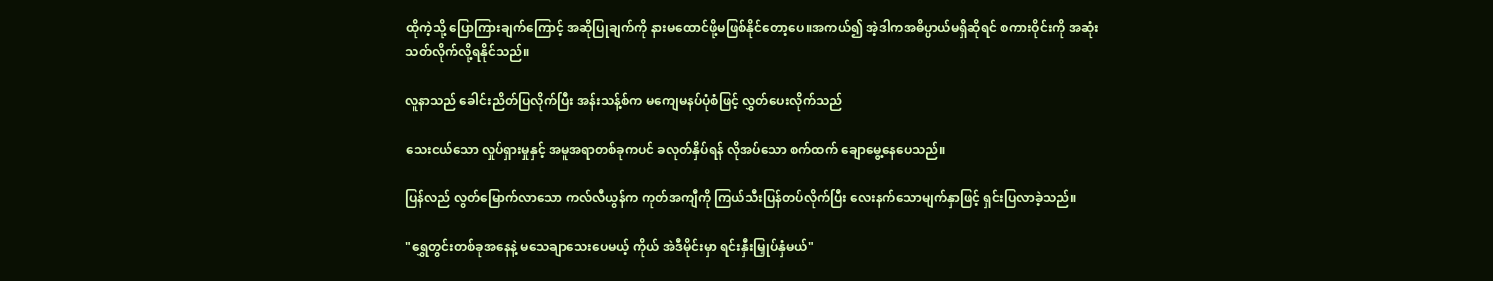ထိုကဲ့သို့ ပြောကြားချက်ကြောင့် အဆိုပြုချက်ကို နားမထောင်ဖို့မဖြစ်နိုင်တော့ပေ။အကယ်၍ အဲ့ဒါကအဓိပ္ပာယ်မရှိဆိုရင် စကားဝိုင်းကို အဆုံးသတ်လိုက်လို့ရနိုင်သည်။

လူနာသည် ခေါင်းညိတ်ပြလိုက်ပြီး အန်းသန့်စ်က မကျေမနပ်ပုံစံဖြင့် လွှတ်ပေးလိုက်သည်

သေးငယ်သော လှုပ်ရှားမှုနှင့် အမူအရာတစ်ခုကပင် ခလုတ်နှိပ်ရန် လိုအပ်သော စက်ထက် ချောမွေ့နေပေသည်။

ပြန်လည် လွတ်မြောက်လာသော ကလ်လီယွန်က ကုတ်အကျီကို ကြယ်သီးပြန်တပ်လိုက်ပြီး လေးနက်သောမျက်နှာဖြင့် ရှင်းပြလာခဲ့သည်။

"ရွှေတွင်းတစ်ခုအနေနဲ့ မသေချာသေးပေမယ့် ကိုယ် အဲဒီမိုင်းမှာ ရင်းနှီးမြှုပ်နှံမယ်"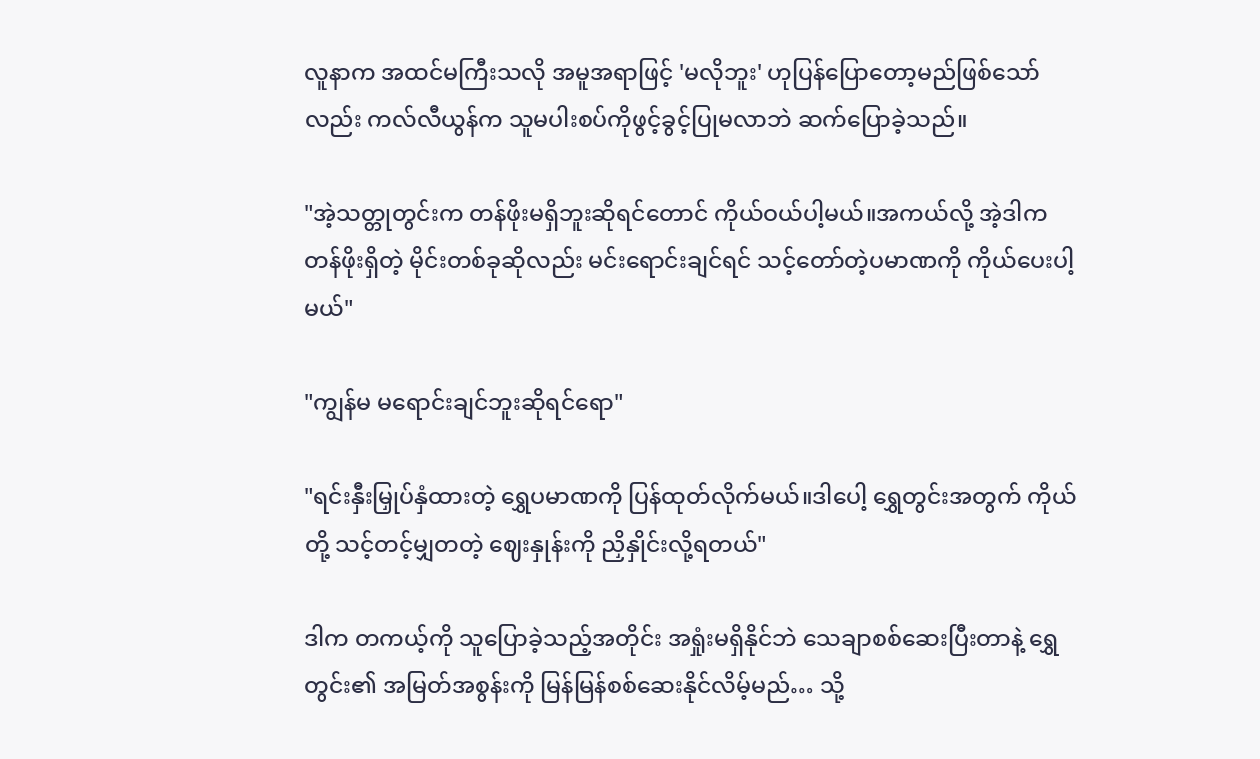လူနာက အထင်မကြီးသလို အမူအရာဖြင့် 'မလိုဘူး' ဟုပြန်ပြောတော့မည်ဖြစ်သော်လည်း ကလ်လီယွန်က သူမပါးစပ်ကိုဖွင့်ခွင့်ပြုမလာဘဲ ဆက်ပြောခဲ့သည်။

"အဲ့သတ္တုတွင်းက တန်ဖိုးမရှိဘူးဆိုရင်တောင် ကိုယ်ဝယ်ပါ့မယ်။အကယ်လို့ အဲ့ဒါက တန်ဖိုးရှိတဲ့ မိုင်းတစ်ခုဆိုလည်း မင်းရောင်းချင်ရင် သင့်တော်တဲ့ပမာဏကို ကိုယ်ပေးပါ့မယ်"

"ကျွန်မ မရောင်းချင်ဘူးဆိုရင်ရော"

"ရင်းနှီးမြှုပ်နှံထားတဲ့ ရွှေပမာဏကို ပြန်ထုတ်လိုက်မယ်။ဒါပေါ့ ရွှေတွင်းအတွက် ကိုယ်တို့ သင့်တင့်မျှတတဲ့ ဈေးနှုန်းကို ညှိနှိုင်းလို့ရတယ်"

ဒါက တကယ့်ကို သူပြောခဲ့သည့်အတိုင်း အရှုံးမရှိနိုင်ဘဲ သေချာစစ်ဆေးပြီးတာနဲ့ ရွှေတွင်း၏ အမြတ်အစွန်းကို မြန်မြန်စစ်ဆေးနိုင်လိမ့်မည်… သို့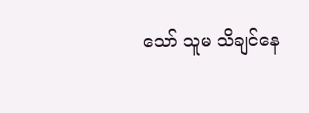သော် သူမ သိချင်နေ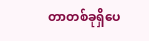တာတစ်ခုရှိပေ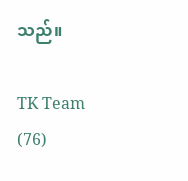သည်။

TK Team (76)